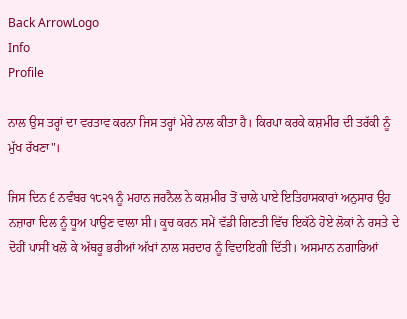Back ArrowLogo
Info
Profile

ਨਾਲ ਉਸ ਤਰ੍ਹਾਂ ਦਾ ਵਰਤਾਵ ਕਰਨਾ ਜਿਸ ਤਰ੍ਹਾਂ ਮੇਰੇ ਨਾਲ ਕੀਤਾ ਹੈ। ਕਿਰਪਾ ਕਰਕੇ ਕਸ਼ਮੀਰ ਦੀ ਤਰੱਕੀ ਨੂੰ ਮੁੱਖ ਰੱਖਣਾ"।

ਜਿਸ ਦਿਨ ੬ ਨਵੰਬਰ ੧੮੨੧ ਨੂੰ ਮਹਾਨ ਜਰਨੈਲ ਨੇ ਕਸ਼ਮੀਰ ਤੋਂ ਚਾਲੇ ਪਾਏ ਇਤਿਹਾਸਕਾਰਾਂ ਅਨੁਸਾਰ ਉਹ ਨਜ਼ਾਰਾ ਦਿਲ ਨੂੰ ਧੂਅ ਪਾਉਣ ਵਾਲਾ ਸੀ। ਕੂਚ ਕਰਨ ਸਮੇਂ ਵੱਡੀ ਗਿਣਤੀ ਵਿੱਚ ਇਕੱਠੇ ਹੋਏ ਲੋਕਾਂ ਨੇ ਰਸਤੇ ਦੇ ਦੋਹੀਂ ਪਾਸੀਂ ਖਲੋ ਕੇ ਅੱਥਰੂ ਭਰੀਆਂ ਅੱਖਾਂ ਨਾਲ ਸਰਦਾਰ ਨੂੰ ਵਿਦਾਇਗੀ ਦਿੱਤੀ। ਅਸਮਾਨ ਨਗਾਰਿਆਂ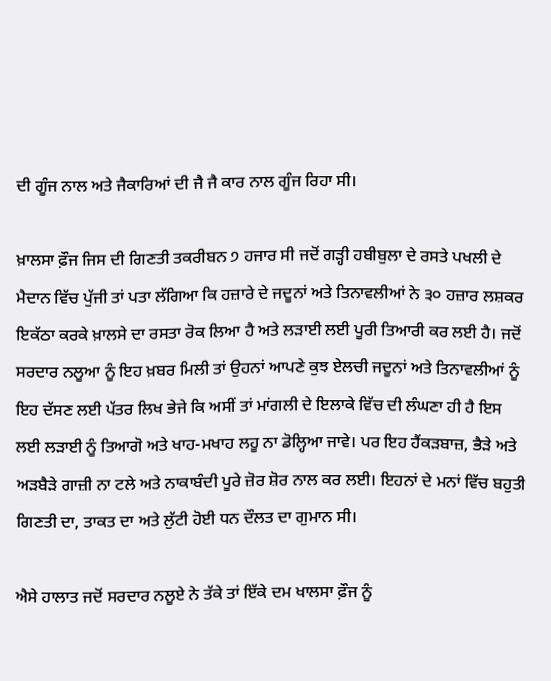ਦੀ ਗੂੰਜ ਨਾਲ ਅਤੇ ਜੈਕਾਰਿਆਂ ਦੀ ਜੈ ਜੈ ਕਾਰ ਨਾਲ ਗੂੰਜ ਰਿਹਾ ਸੀ।

ਖ਼ਾਲਸਾ ਫ਼ੌਜ ਜਿਸ ਦੀ ਗਿਣਤੀ ਤਕਰੀਬਨ ੭ ਹਜਾਰ ਸੀ ਜਦੋਂ ਗੜ੍ਹੀ ਹਬੀਬੁਲਾ ਦੇ ਰਸਤੇ ਪਖਲੀ ਦੇ ਮੈਦਾਨ ਵਿੱਚ ਪੁੱਜੀ ਤਾਂ ਪਤਾ ਲੱਗਿਆ ਕਿ ਹਜ਼ਾਰੇ ਦੇ ਜਦੂਨਾਂ ਅਤੇ ਤਿਨਾਵਲੀਆਂ ਨੇ ੩੦ ਹਜ਼ਾਰ ਲਸ਼ਕਰ ਇਕੱਠਾ ਕਰਕੇ ਖ਼ਾਲਸੇ ਦਾ ਰਸਤਾ ਰੋਕ ਲਿਆ ਹੈ ਅਤੇ ਲੜਾਈ ਲਈ ਪੂਰੀ ਤਿਆਰੀ ਕਰ ਲਈ ਹੈ। ਜਦੋਂ ਸਰਦਾਰ ਨਲੂਆ ਨੂੰ ਇਹ ਖ਼ਬਰ ਮਿਲੀ ਤਾਂ ਉਹਨਾਂ ਆਪਣੇ ਕੁਝ ਏਲਚੀ ਜਦੂਨਾਂ ਅਤੇ ਤਿਨਾਵਲੀਆਂ ਨੂੰ ਇਹ ਦੱਸਣ ਲਈ ਪੱਤਰ ਲਿਖ ਭੇਜੇ ਕਿ ਅਸੀਂ ਤਾਂ ਮਾਂਗਲੀ ਦੇ ਇਲਾਕੇ ਵਿੱਚ ਦੀ ਲੰਘਣਾ ਹੀ ਹੈ ਇਸ ਲਈ ਲੜਾਈ ਨੂੰ ਤਿਆਗੋ ਅਤੇ ਖਾਹ-ਮਖਾਹ ਲਹੂ ਨਾ ਡੋਲ੍ਹਿਆ ਜਾਵੇ। ਪਰ ਇਹ ਹੈਂਕੜਬਾਜ਼, ਭੈੜੇ ਅਤੇ ਅੜਬੈੜੇ ਗਾਜ਼ੀ ਨਾ ਟਲੇ ਅਤੇ ਨਾਕਾਬੰਦੀ ਪੂਰੇ ਜ਼ੋਰ ਸ਼ੋਰ ਨਾਲ ਕਰ ਲਈ। ਇਹਨਾਂ ਦੇ ਮਨਾਂ ਵਿੱਚ ਬਹੁਤੀ ਗਿਣਤੀ ਦਾ, ਤਾਕਤ ਦਾ ਅਤੇ ਲੁੱਟੀ ਹੋਈ ਧਨ ਦੌਲਤ ਦਾ ਗੁਮਾਨ ਸੀ।

ਐਸੇ ਹਾਲਾਤ ਜਦੋਂ ਸਰਦਾਰ ਨਲੂਏ ਨੇ ਤੱਕੇ ਤਾਂ ਇੱਕੇ ਦਮ ਖਾਲਸਾ ਫ਼ੌਜ ਨੂੰ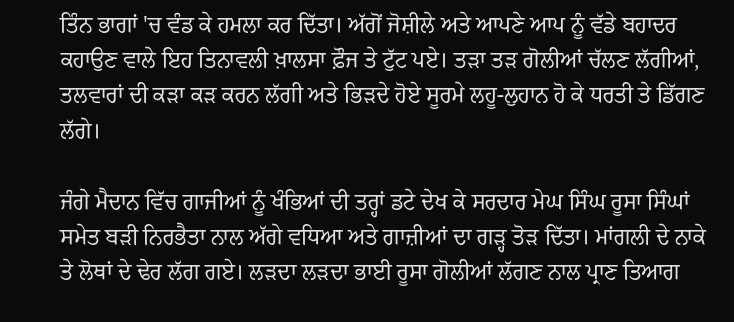ਤਿੰਨ ਭਾਗਾਂ 'ਚ ਵੰਡ ਕੇ ਹਮਲਾ ਕਰ ਦਿੱਤਾ। ਅੱਗੋਂ ਜੋਸ਼ੀਲੇ ਅਤੇ ਆਪਣੇ ਆਪ ਨੂੰ ਵੱਡੇ ਬਹਾਦਰ ਕਹਾਉਣ ਵਾਲੇ ਇਹ ਤਿਨਾਵਲੀ ਖ਼ਾਲਸਾ ਫ਼ੌਜ ਤੇ ਟੁੱਟ ਪਏ। ਤੜਾ ਤੜ ਗੋਲੀਆਂ ਚੱਲਣ ਲੱਗੀਆਂ, ਤਲਵਾਰਾਂ ਦੀ ਕੜਾ ਕੜ ਕਰਨ ਲੱਗੀ ਅਤੇ ਭਿੜਦੇ ਹੋਏ ਸੂਰਮੇ ਲਹੂ-ਲੁਹਾਨ ਹੋ ਕੇ ਧਰਤੀ ਤੇ ਡਿੱਗਣ ਲੱਗੇ।

ਜੰਗੇ ਮੈਦਾਨ ਵਿੱਚ ਗਾਜੀਆਂ ਨੂੰ ਖੰਭਿਆਂ ਦੀ ਤਰ੍ਹਾਂ ਡਟੇ ਦੇਖ ਕੇ ਸਰਦਾਰ ਮੇਘ ਸਿੰਘ ਰੂਸਾ ਸਿੰਘਾਂ ਸਮੇਤ ਬੜੀ ਨਿਰਭੈਤਾ ਨਾਲ ਅੱਗੇ ਵਧਿਆ ਅਤੇ ਗਾਜ਼ੀਆਂ ਦਾ ਗੜ੍ਹ ਤੋੜ ਦਿੱਤਾ। ਮਾਂਗਲੀ ਦੇ ਨਾਕੇ ਤੇ ਲੋਥਾਂ ਦੇ ਢੇਰ ਲੱਗ ਗਏ। ਲੜਦਾ ਲੜਦਾ ਭਾਈ ਰੂਸਾ ਗੋਲੀਆਂ ਲੱਗਣ ਨਾਲ ਪ੍ਰਾਣ ਤਿਆਗ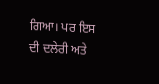ਗਿਆ। ਪਰ ਇਸ ਦੀ ਦਲੇਰੀ ਅਤੇ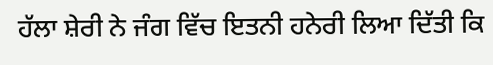ਹੱਲਾ ਸ਼ੇਰੀ ਨੇ ਜੰਗ ਵਿੱਚ ਇਤਨੀ ਹਨੇਰੀ ਲਿਆ ਦਿੱਤੀ ਕਿ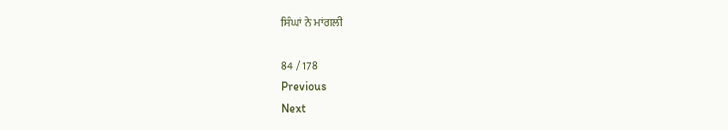ਸਿੰਘਾਂ ਨੇ ਮਾਂਗਲੀ

84 / 178
Previous
Next